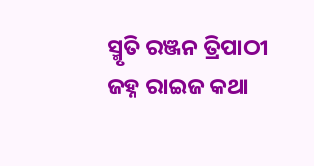ସ୍ମୃତି ରଞ୍ଜନ ତ୍ରିପାଠୀ
ଜହ୍ନ ରାଇଜ କଥା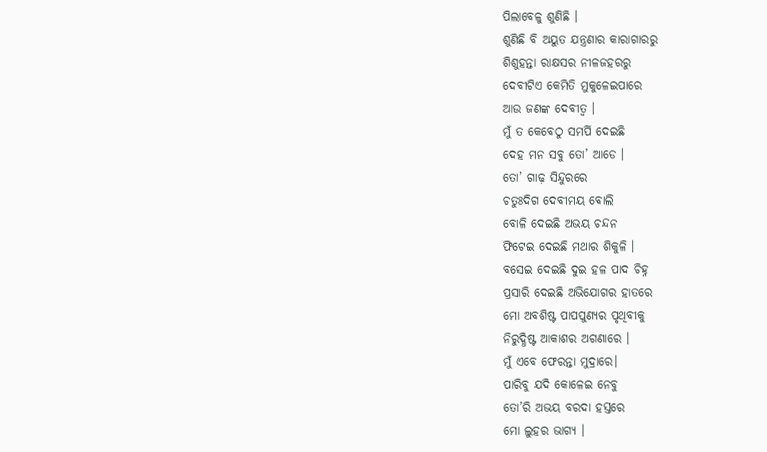ପିଲାବେଳୁ ଶୁଣିଛି ।
ଶୁଣିଛି ବି ଅୟୁତ ଯନ୍ତ୍ରଣାର କାରାଗାରରୁ
ଶିଶୁହନ୍ତା ରାକ୍ଷସର ନୀଳଜହରରୁ
ଦେବୀଟିଏ କେମିତି ମୁକୁଳେଇପାରେ
ଆଉ ଜଣଙ୍କ ଦେବୀତ୍ୱ ।
ମୁଁ ତ କେବେଠୁ ସମର୍ପି ଦେଇଛି
ଦେହ ମନ ସବୁ ତୋ’ ଆଡେ ।
ତୋ’ ଗାଢ଼ ସିନ୍ଦୁରରେ
ଚତୁଃଦିଗ ଦେବୀମୟ ବୋଲି
ବୋଳି ଦେଇଛି ଅଭୟ ଚନ୍ଦନ
ଫିଟେଇ ଦେଇଛି ମଥାର ଶିକୁଳି ।
ବସେଇ ଦେଇଛି ଦୁଇ ହଳ ପାଦ ଚିହ୍ନ
ପ୍ରସାରି ଦେଇଛି ଅଭିଯୋଗର ହାତରେ
ମୋ ଅବଶିଷ୍ଟ ପାପପୁଣ୍ୟର ପୃଥିବୀକୁ
ନିରୁଦ୍ଧିଷ୍ଟ ଆକାଶର ଅଗଣାରେ ।
ମୁଁ ଏବେ ଫେରନ୍ତା ମୁଦ୍ରାରେ।
ପାରିବୁ ଯଦି କୋଳେଇ ନେବୁ
ତୋ’ରି ଅଭୟ ବରଦା ହସ୍ତରେ
ମୋ ଲୁହର ଭାଗ୍ୟ ।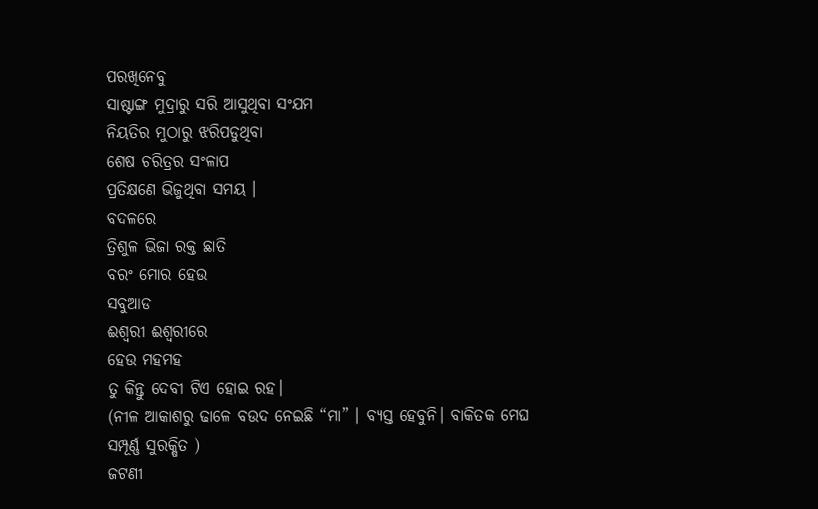ପରଖିନେବୁ
ସାଷ୍ଟାଙ୍ଗ ମୁଦ୍ରାରୁ ସରି ଆସୁଥିବା ସଂଯମ
ନିୟତିର ମୁଠାରୁ ଝରିପଡୁଥିବା
ଶେଷ ଚରିତ୍ରର ସଂଳାପ
ପ୍ରତିକ୍ଷଣେ ଭିଜୁଥିବା ସମୟ ।
ବଦଳରେ
ତ୍ରିଶୁଳ ଭିଜା ରକ୍ତ ଛାତି
ବରଂ ମୋର ହେଉ
ସବୁଆଡ
ଈଶ୍ୱରୀ ଈଶ୍ୱରୀରେ
ହେଉ ମହମହ
ତୁ କିନ୍ତୁ ଦେବୀ ଟିଏ ହୋଇ ରହ।
(ନୀଳ ଆକାଶରୁ ଢାଳେ ବଉଦ ନେଇଛି “ମା” । ବ୍ୟସ୍ତ ହେବୁନି। ବାକିତକ ମେଘ ସମ୍ପୂର୍ଣ୍ଣ ସୁରକ୍ଷିତ )
ଜଟଣୀ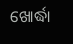ଖୋର୍ଦ୍ଧା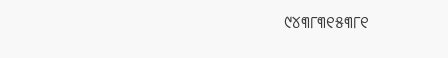୯୪୩୮୩୧୫୩୮୧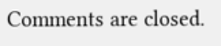Comments are closed.